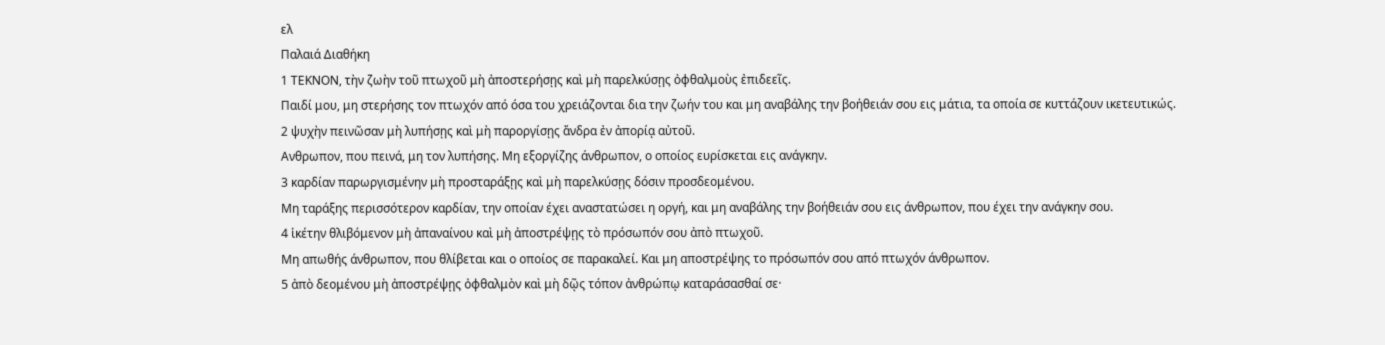ελ
Παλαιά Διαθήκη
1 ΤΕΚΝΟΝ, τὴν ζωὴν τοῦ πτωχοῦ μὴ ἀποστερήσῃς καὶ μὴ παρελκύσῃς ὀφθαλμοὺς ἐπιδεεῖς.
Παιδί μου, μη στερήσης τον πτωχόν από όσα του χρειάζονται δια την ζωήν του και μη αναβάλης την βοήθειάν σου εις μάτια, τα οποία σε κυττάζουν ικετευτικώς.
2 ψυχὴν πεινῶσαν μὴ λυπήσῃς καὶ μὴ παροργίσῃς ἄνδρα ἐν ἀπορίᾳ αὐτοῦ.
Ανθρωπον, που πεινά, μη τον λυπήσης. Μη εξοργίζης άνθρωπον, ο οποίος ευρίσκεται εις ανάγκην.
3 καρδίαν παρωργισμένην μὴ προσταράξῃς καὶ μὴ παρελκύσῃς δόσιν προσδεομένου.
Μη ταράξης περισσότερον καρδίαν, την οποίαν έχει αναστατώσει η οργή, και μη αναβάλης την βοήθειάν σου εις άνθρωπον, που έχει την ανάγκην σου.
4 ἱκέτην θλιβόμενον μὴ ἀπαναίνου καὶ μὴ ἀποστρέψῃς τὸ πρόσωπόν σου ἀπὸ πτωχοῦ.
Μη απωθής άνθρωπον, που θλίβεται και ο οποίος σε παρακαλεί. Και μη αποστρέψης το πρόσωπόν σου από πτωχόν άνθρωπον.
5 ἀπὸ δεομένου μὴ ἀποστρέψῃς ὀφθαλμὸν καὶ μὴ δῷς τόπον ἀνθρώπῳ καταράσασθαί σε·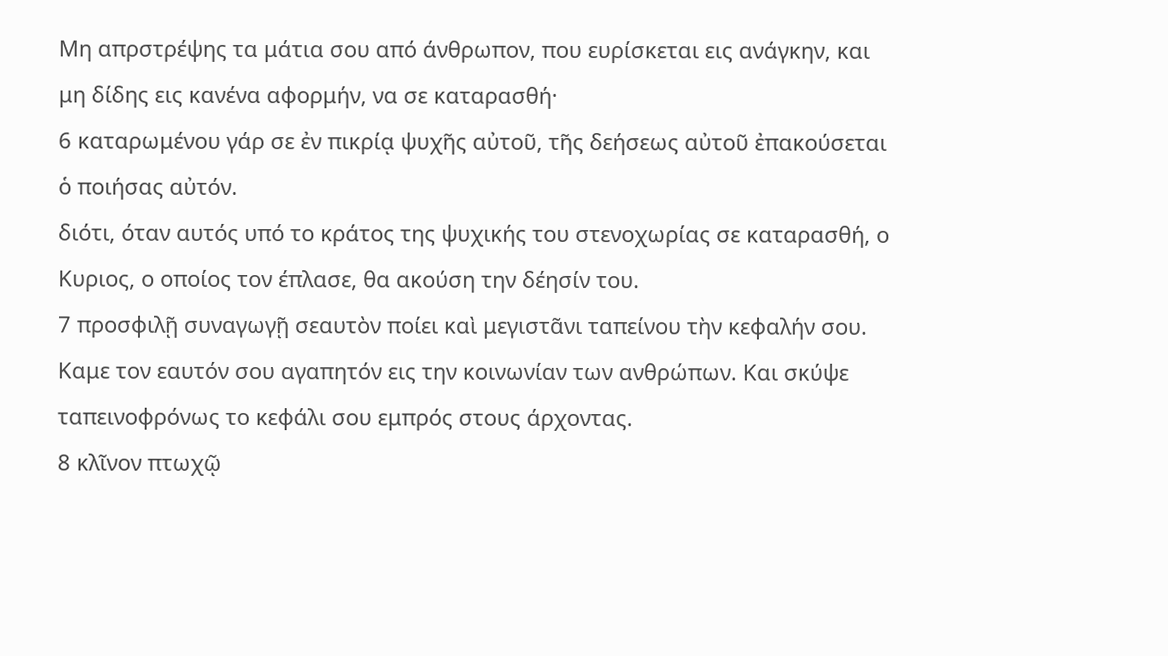Μη απρστρέψης τα μάτια σου από άνθρωπον, που ευρίσκεται εις ανάγκην, και μη δίδης εις κανένα αφορμήν, να σε καταρασθή·
6 καταρωμένου γάρ σε ἐν πικρίᾳ ψυχῆς αὐτοῦ, τῆς δεήσεως αὐτοῦ ἐπακούσεται ὁ ποιήσας αὐτόν.
διότι, όταν αυτός υπό το κράτος της ψυχικής του στενοχωρίας σε καταρασθή, ο Κυριος, ο οποίος τον έπλασε, θα ακούση την δέησίν του.
7 προσφιλῇ συναγωγῇ σεαυτὸν ποίει καὶ μεγιστᾶνι ταπείνου τὴν κεφαλήν σου.
Καμε τον εαυτόν σου αγαπητόν εις την κοινωνίαν των ανθρώπων. Και σκύψε ταπεινοφρόνως το κεφάλι σου εμπρός στους άρχοντας.
8 κλῖνον πτωχῷ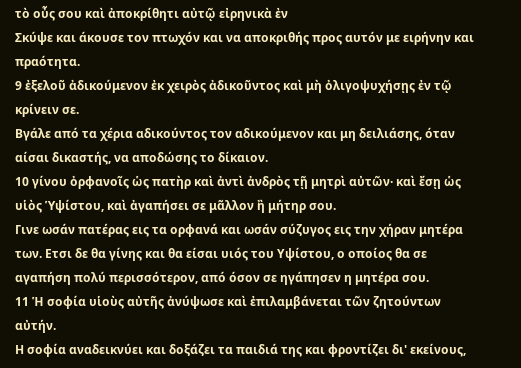τὸ οὖς σου καὶ ἀποκρίθητι αὐτῷ εἰρηνικὰ ἐν
Σκύψε και άκουσε τον πτωχόν και να αποκριθής προς αυτόν με ειρήνην και πραότητα.
9 ἐξελοῦ ἀδικούμενον ἐκ χειρὸς ἀδικοῦντος καὶ μὴ ὀλιγοψυχήσῃς ἐν τῷ κρίνειν σε.
Βγάλε από τα χέρια αδικούντος τον αδικούμενον και μη δειλιάσης, όταν αίσαι δικαστής, να αποδώσης το δίκαιον.
10 γίνου ὀρφανοῖς ὡς πατὴρ καὶ ἀντὶ ἀνδρὸς τῇ μητρὶ αὐτῶν· καὶ ἔσῃ ὡς υἱὸς Ὑψίστου, καὶ ἀγαπήσει σε μᾶλλον ἢ μήτηρ σου.
Γινε ωσάν πατέρας εις τα ορφανά και ωσάν σύζυγος εις την χήραν μητέρα των. Ετσι δε θα γίνης και θα είσαι υιός του Υψίστου, ο οποίος θα σε αγαπήση πολύ περισσότερον, από όσον σε ηγάπησεν η μητέρα σου.
11 Ἡ σοφία υἱοὺς αὐτῆς ἀνύψωσε καὶ ἐπιλαμβάνεται τῶν ζητούντων αὐτήν.
Η σοφία αναδεικνύει και δοξάζει τα παιδιά της και φροντίζει δι' εκείνους,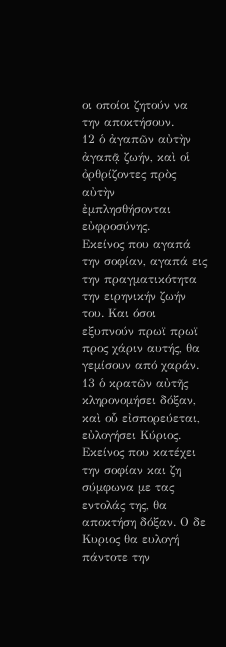οι οποίοι ζητούν να την αποκτήσουν.
12 ὁ ἀγαπῶν αὐτὴν ἀγαπᾷ ζωήν, καὶ οἱ ὀρθρίζοντες πρὸς αὐτὴν ἐμπλησθήσονται εὐφροσύνης.
Εκείνος που αγαπά την σοφίαν, αγαπά εις την πραγματικότητα την ειρηνικήν ζωήν του. Και όσοι εξυπνούν πρωϊ πρωϊ προς χάριν αυτής, θα γεμίσουν από χαράν.
13 ὁ κρατῶν αὐτῆς κληρονομήσει δόξαν, καὶ οὗ εἰσπορεύεται, εὐλογήσει Κύριος.
Εκείνος που κατέχει την σοφίαν και ζη σύμφωνα με τας εντολάς της, θα αποκτήση δόξαν. Ο δε Κυριος θα ευλογή πάντοτε την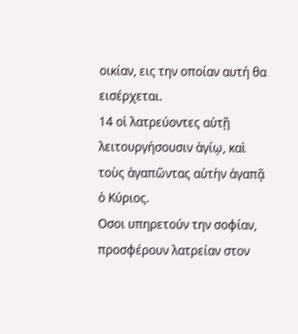οικίαν, εις την οποίαν αυτή θα εισέρχεται.
14 οἱ λατρεύοντες αὐτῇ λειτουργήσουσιν ἁγίῳ, καὶ τοὺς ἀγαπῶντας αὐτὴν ἀγαπᾷ ὁ Κύριος.
Οσοι υπηρετούν την σοφίαν, προσφέρουν λατρείαν στον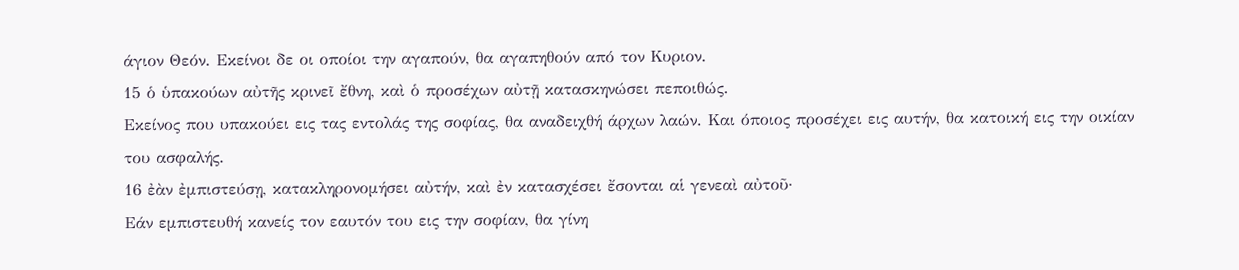άγιον Θεόν. Εκείνοι δε οι οποίοι την αγαπούν, θα αγαπηθούν από τον Κυριον.
15 ὁ ὑπακούων αὐτῆς κρινεῖ ἔθνη, καὶ ὁ προσέχων αὐτῇ κατασκηνώσει πεποιθώς.
Εκείνος που υπακούει εις τας εντολάς της σοφίας, θα αναδειχθή άρχων λαών. Και όποιος προσέχει εις αυτήν, θα κατοική εις την οικίαν του ασφαλής.
16 ἐὰν ἐμπιστεύσῃ, κατακληρονομήσει αὐτήν, καὶ ἐν κατασχέσει ἔσονται αἱ γενεαὶ αὐτοῦ·
Εάν εμπιστευθή κανείς τον εαυτόν του εις την σοφίαν, θα γίνη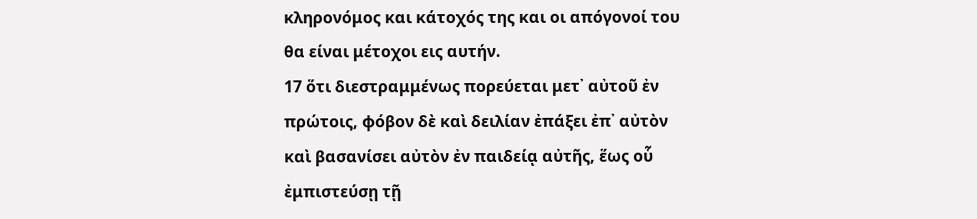κληρονόμος και κάτοχός της και οι απόγονοί του θα είναι μέτοχοι εις αυτήν.
17 ὅτι διεστραμμένως πορεύεται μετ᾿ αὐτοῦ ἐν πρώτοις, φόβον δὲ καὶ δειλίαν ἐπάξει ἐπ᾿ αὐτὸν καὶ βασανίσει αὐτὸν ἐν παιδείᾳ αὐτῆς, ἕως οὗ ἐμπιστεύσῃ τῇ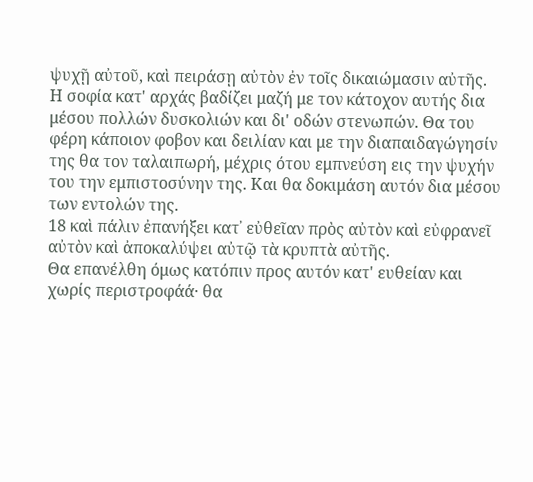ψυχῇ αὐτοῦ, καὶ πειράσῃ αὐτὸν ἐν τοῖς δικαιώμασιν αὐτῆς.
Η σοφία κατ' αρχάς βαδίζει μαζή με τον κάτοχον αυτής δια μέσου πολλών δυσκολιών και δι' οδών στενωπών. Θα του φέρη κάποιον φοβον και δειλίαν και με την διαπαιδαγώγησίν της θα τον ταλαιπωρή, μέχρις ότου εμπνεύση εις την ψυχήν του την εμπιστοσύνην της. Και θα δοκιμάση αυτόν δια μέσου των εντολών της.
18 καὶ πάλιν ἐπανήξει κατ᾿ εὐθεῖαν πρὸς αὐτὸν καὶ εὐφρανεῖ αὐτὸν καὶ ἀποκαλύψει αὐτῷ τὰ κρυπτὰ αὐτῆς.
Θα επανέλθη όμως κατόπιν προς αυτόν κατ' ευθείαν και χωρίς περιστροφάά· θα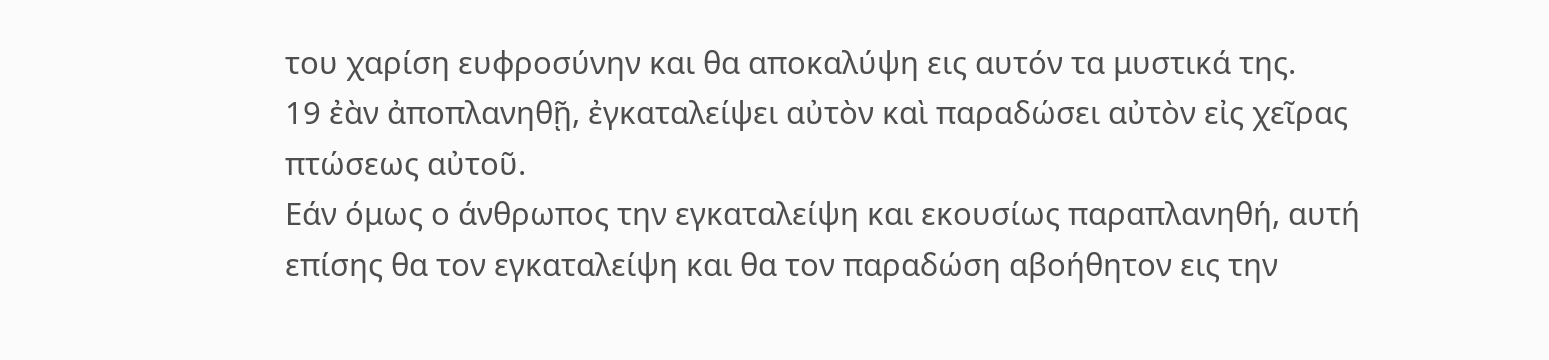του χαρίση ευφροσύνην και θα αποκαλύψη εις αυτόν τα μυστικά της.
19 ἐὰν ἀποπλανηθῇ, ἐγκαταλείψει αὐτὸν καὶ παραδώσει αὐτὸν εἰς χεῖρας πτώσεως αὐτοῦ.
Εάν όμως ο άνθρωπος την εγκαταλείψη και εκουσίως παραπλανηθή, αυτή επίσης θα τον εγκαταλείψη και θα τον παραδώση αβοήθητον εις την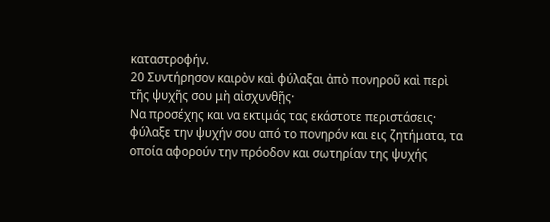καταστροφήν.
20 Συντήρησον καιρὸν καὶ φύλαξαι ἀπὸ πονηροῦ καὶ περὶ τῆς ψυχῆς σου μὴ αἰσχυνθῇς·
Να προσέχης και να εκτιμάς τας εκάστοτε περιστάσεις· φύλαξε την ψυχήν σου από το πονηρόν και εις ζητήματα, τα οποία αφορούν την πρόοδον και σωτηρίαν της ψυχής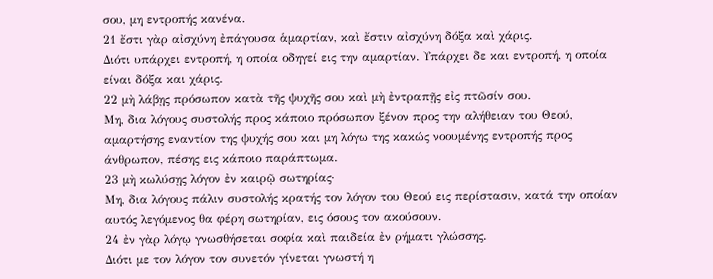σου, μη εντροπής κανένα.
21 ἔστι γὰρ αἰσχύνη ἐπάγουσα ἁμαρτίαν, καὶ ἔστιν αἰσχύνη δόξα καὶ χάρις.
Διότι υπάρχει εντροπή, η οποία οδηγεί εις την αμαρτίαν. Υπάρχει δε και εντροπή, η οποία είναι δόξα και χάρις.
22 μὴ λάβῃς πρόσωπον κατὰ τῆς ψυχῆς σου καὶ μὴ ἐντραπῇς εἰς πτῶσίν σου.
Μη, δια λόγους συστολής προς κάποιο πρόσωπον ξένον προς την αλήθειαν του Θεού, αμαρτήσης εναντίον της ψυχής σου και μη λόγω της κακώς νοουμένης εντροπής προς άνθρωπον, πέσης εις κάποιο παράπτωμα.
23 μὴ κωλύσῃς λόγον ἐν καιρῷ σωτηρίας·
Μη, δια λόγους πάλιν συστολής κρατής τον λόγον του Θεού εις περίστασιν, κατά την οποίαν αυτός λεγόμενος θα φέρη σωτηρίαν, εις όσους τον ακούσουν.
24 ἐν γὰρ λόγῳ γνωσθήσεται σοφία καὶ παιδεία ἐν ρήματι γλώσσης.
Διότι με τον λόγον τον συνετόν γίνεται γνωστή η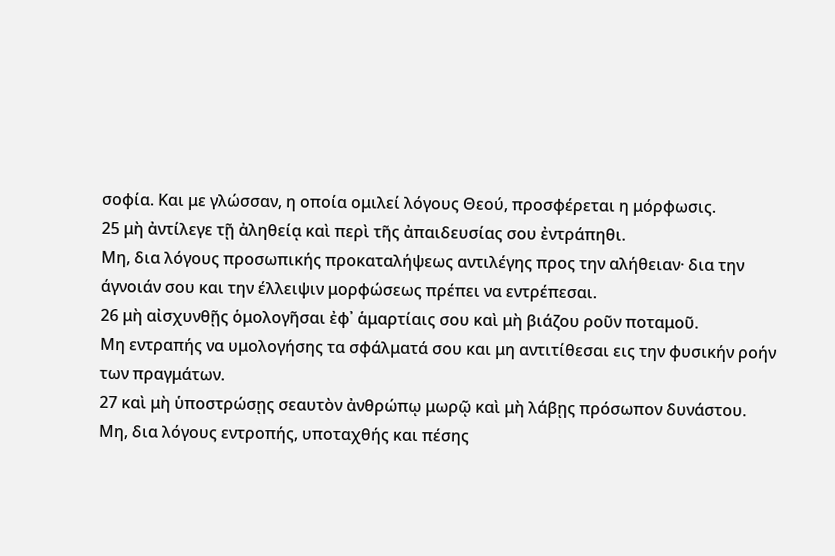σοφία. Και με γλώσσαν, η οποία ομιλεί λόγους Θεού, προσφέρεται η μόρφωσις.
25 μὴ ἀντίλεγε τῇ ἀληθείᾳ καὶ περὶ τῆς ἀπαιδευσίας σου ἐντράπηθι.
Μη, δια λόγους προσωπικής προκαταλήψεως αντιλέγης προς την αλήθειαν· δια την άγνοιάν σου και την έλλειψιν μορφώσεως πρέπει να εντρέπεσαι.
26 μὴ αἰσχυνθῇς ὁμολογῆσαι ἐφ᾿ ἁμαρτίαις σου καὶ μὴ βιάζου ροῦν ποταμοῦ.
Μη εντραπής να υμολογήσης τα σφάλματά σου και μη αντιτίθεσαι εις την φυσικήν ροήν των πραγμάτων.
27 καὶ μὴ ὑποστρώσῃς σεαυτὸν ἀνθρώπῳ μωρῷ καὶ μὴ λάβῃς πρόσωπον δυνάστου.
Μη, δια λόγους εντροπής, υποταχθής και πέσης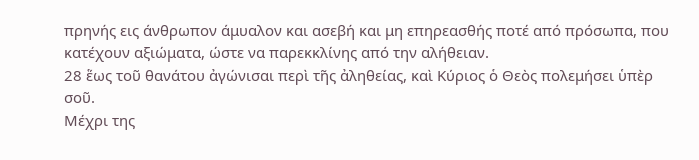πρηνής εις άνθρωπον άμυαλον και ασεβή και μη επηρεασθής ποτέ από πρόσωπα, που κατέχουν αξιώματα, ώστε να παρεκκλίνης από την αλήθειαν.
28 ἕως τοῦ θανάτου ἀγώνισαι περὶ τῆς ἀληθείας, καὶ Κύριος ὁ Θεὸς πολεμήσει ὑπὲρ σοῦ.
Μέχρι της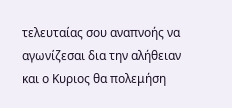τελευταίας σου αναπνοής να αγωνίζεσαι δια την αλήθειαν και ο Κυριος θα πολεμήση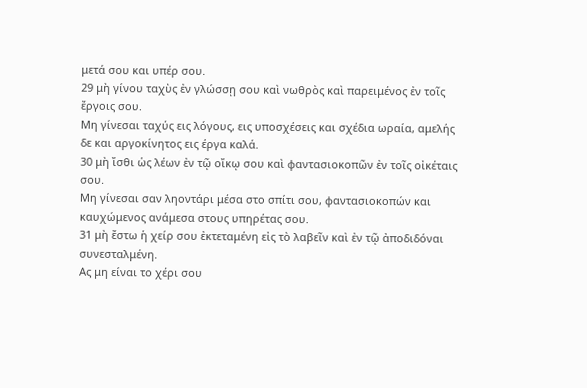μετά σου και υπέρ σου.
29 μὴ γίνου ταχὺς ἐν γλώσσῃ σου καὶ νωθρὸς καὶ παρειμένος ἐν τοῖς ἔργοις σου.
Μη γίνεσαι ταχύς εις λόγους, εις υποσχέσεις και σχέδια ωραία, αμελής δε και αργοκίνητος εις έργα καλά.
30 μὴ ἴσθι ὡς λέων ἐν τῷ οἴκῳ σου καὶ φαντασιοκοπῶν ἐν τοῖς οἰκέταις σου.
Μη γίνεσαι σαν ληοντάρι μέσα στο σπίτι σου, φαντασιοκοπών και καυχώμενος ανάμεσα στους υπηρέτας σου.
31 μὴ ἔστω ἡ χείρ σου ἐκτεταμένη εἰς τὸ λαβεῖν καὶ ἐν τῷ ἀποδιδόναι συνεσταλμένη.
Ας μη είναι το χέρι σου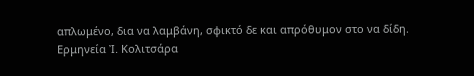απλωμένο, δια να λαμβάνη, σφικτό δε και απρόθυμον στο να δίδη.
Ερμηνεία Ἰ. Κολιτσάρα